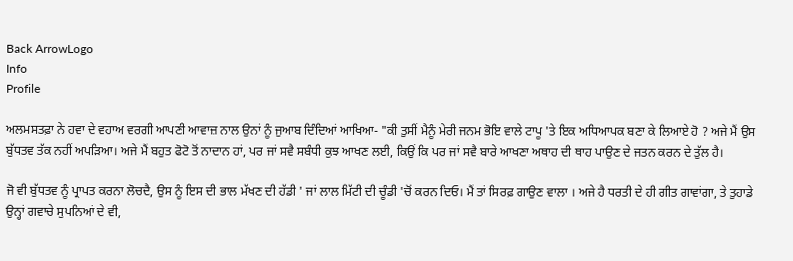Back ArrowLogo
Info
Profile

ਅਲਮਸਤਫ਼ਾ ਨੇ ਹਵਾ ਦੇ ਵਹਾਅ ਵਰਗੀ ਆਪਣੀ ਆਵਾਜ਼ ਨਾਲ ਉਨਾਂ ਨੂੰ ਜੁਆਬ ਦਿੰਦਿਆਂ ਆਖਿਆ- "ਕੀ ਤੁਸੀਂ ਮੈਨੂੰ ਮੇਰੀ ਜਨਮ ਭੋਇ ਵਾਲੇ ਟਾਪੂ 'ਤੇ ਇਕ ਅਧਿਆਪਕ ਬਣਾ ਕੇ ਲਿਆਏ ਹੋ ? ਅਜੇ ਮੈਂ ਉਸ ਬੁੱਧਤਵ ਤੱਕ ਨਹੀਂ ਅਪੜਿਆ। ਅਜੇ ਮੈਂ ਬਹੁਤ ਫੋਟੋ ਤੋਂ ਨਾਦਾਨ ਹਾਂ, ਪਰ ਜਾਂ ਸਵੈ ਸਬੰਧੀ ਕੁਝ ਆਖਣ ਲਈ, ਕਿਉਂ ਕਿ ਪਰ ਜਾਂ ਸਵੈ ਬਾਰੇ ਆਖਣਾ ਅਥਾਹ ਦੀ ਥਾਹ ਪਾਉਣ ਦੇ ਜਤਨ ਕਰਨ ਦੇ ਤੁੱਲ ਹੈ।

ਜੋ ਵੀ ਬੁੱਧਤਵ ਨੂੰ ਪ੍ਰਾਪਤ ਕਰਨਾ ਲੋਚਦੈ, ਉਸ ਨੂੰ ਇਸ ਦੀ ਭਾਲ ਮੱਖਣ ਦੀ ਹੱਡੀ ' ਜਾਂ ਲਾਲ ਮਿੱਟੀ ਦੀ ਚੂੰਡੀ 'ਚੋਂ ਕਰਨ ਦਿਓ। ਮੈਂ ਤਾਂ ਸਿਰਫ਼ ਗਾਉਣ ਵਾਲਾ । ਅਜੇ ਹੈ ਧਰਤੀ ਦੇ ਹੀ ਗੀਤ ਗਾਵਾਂਗਾ, ਤੇ ਤੁਹਾਡੇ ਉਨ੍ਹਾਂ ਗਵਾਚੇ ਸੁਪਨਿਆਂ ਦੇ ਵੀ,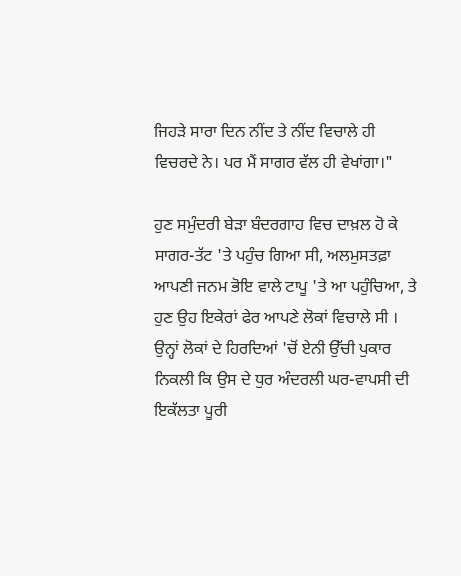ਜਿਹੜੇ ਸਾਰਾ ਦਿਨ ਨੀਂਦ ਤੇ ਨੀਂਦ ਵਿਚਾਲੇ ਹੀ ਵਿਚਰਦੇ ਨੇ। ਪਰ ਮੈਂ ਸਾਗਰ ਵੱਲ ਹੀ ਵੇਖਾਂਗਾ।"

ਹੁਣ ਸਮੁੰਦਰੀ ਬੇੜਾ ਬੰਦਰਗਾਹ ਵਿਚ ਦਾਖ਼ਲ ਹੋ ਕੇ ਸਾਗਰ-ਤੱਟ 'ਤੇ ਪਹੁੰਚ ਗਿਆ ਸੀ, ਅਲਮੁਸਤਫ਼ਾ ਆਪਣੀ ਜਨਮ ਭੋਇ ਵਾਲੇ ਟਾਪੂ 'ਤੇ ਆ ਪਹੁੰਚਿਆ, ਤੇ ਹੁਣ ਉਹ ਇਕੇਰਾਂ ਫੇਰ ਆਪਣੇ ਲੋਕਾਂ ਵਿਚਾਲੇ ਸੀ । ਉਨ੍ਹਾਂ ਲੋਕਾਂ ਦੇ ਹਿਰਦਿਆਂ 'ਚੋਂ ਏਨੀ ਉੱਚੀ ਪੁਕਾਰ ਨਿਕਲੀ ਕਿ ਉਸ ਦੇ ਧੁਰ ਅੰਦਰਲੀ ਘਰ-ਵਾਪਸੀ ਦੀ ਇਕੱਲਤਾ ਪੂਰੀ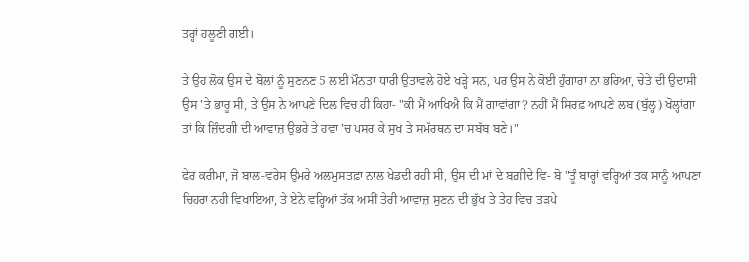ਤਰ੍ਹਾਂ ਹਲੂਣੀ ਗਈ।

ਤੇ ਉਹ ਲੋਕ ਉਸ ਦੇ ਬੋਲਾਂ ਨੂੰ ਸੁਣਨਣ 5 ਲਈ ਮੌਨਤਾ ਧਾਰੀ ਉਤਾਵਲੇ ਹੋਏ ਖੜ੍ਹੇ ਸਨ, ਪਰ ਉਸ ਨੇ ਕੋਈ ਹੁੰਗਾਰਾ ਨਾ ਭਰਿਆ, ਚੇਤੇ ਦੀ ਉਦਾਸੀ ਉਸ 'ਤੇ ਭਾਰੂ ਸੀ, ਤੇ ਉਸ ਨੇ ਆਪਣੇ ਦਿਲ ਵਿਚ ਹੀ ਕਿਹਾ- "ਕੀ ਮੈਂ ਆਖਿਐ ਕਿ ਮੈਂ ਗਾਵਾਂਗਾ? ਨਹੀਂ ਮੈਂ ਸਿਰਫ਼ ਆਪਣੇ ਲਬ (ਬੁੱਲ੍ਹ) ਖੋਲ੍ਹਾਂਗਾ ਤਾਂ ਕਿ ਜ਼ਿੰਦਗੀ ਦੀ ਆਵਾਜ਼ ਉਭਰੇ ਤੇ ਹਵਾ 'ਚ ਪਸਰ ਕੇ ਸੁਖ ਤੇ ਸਮੱਰਥਨ ਦਾ ਸਬੱਬ ਬਣੇ।"

ਫੇਰ ਕਰੀਮਾ, ਜੋ ਬਾਲ-ਵਰੇਸ ਉਮਰੇ ਅਲਮੁਸਤਫ਼ਾ ਨਾਲ ਖੇਡਦੀ ਰਹੀ ਸੀ, ਉਸ ਦੀ ਮਾਂ ਦੇ ਬਗ਼ੀਦੇ ਵਿ- ਬੋ "ਤੂੰ ਬਾਰ੍ਹਾਂ ਵਰ੍ਹਿਆਂ ਤਕ ਸਾਨੂੰ ਆਪਣਾ ਚਿਹਰਾ ਨਹੀ ਵਿਖਾਇਆ, ਤੇ ਏਨੇ ਵਰ੍ਹਿਆਂ ਤੱਕ ਅਸੀਂ ਤੇਰੀ ਆਵਾਜ਼ ਸੁਣਨ ਦੀ ਭੁੱਖ ਤੇ ਤੇਹ ਵਿਚ ਤੜਪੇ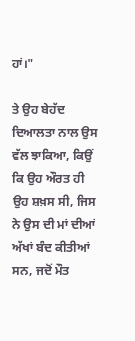ਹਾਂ।"

ਤੇ ਉਹ ਬੇਹੱਦ ਦਿਆਲਤਾ ਨਾਲ ਉਸ ਵੱਲ ਝਾਕਿਆ, ਕਿਉਂ ਕਿ ਉਹ ਔਰਤ ਹੀ ਉਹ ਸ਼ਖ਼ਸ ਸੀ, ਜਿਸ ਨੇ ਉਸ ਦੀ ਮਾਂ ਦੀਆਂ ਅੱਖਾਂ ਬੰਦ ਕੀਤੀਆਂ ਸਨ, ਜਦੋਂ ਮੌਤ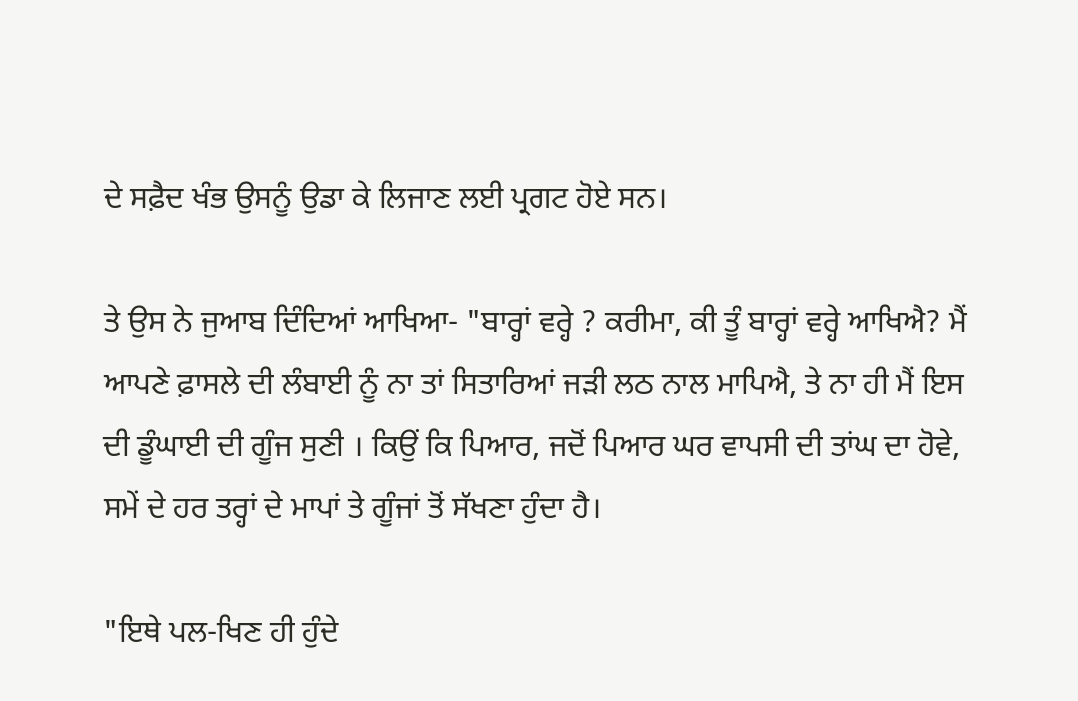ਦੇ ਸਫ਼ੈਦ ਖੰਭ ਉਸਨੂੰ ਉਡਾ ਕੇ ਲਿਜਾਣ ਲਈ ਪ੍ਰਗਟ ਹੋਏ ਸਨ।

ਤੇ ਉਸ ਨੇ ਜੁਆਬ ਦਿੰਦਿਆਂ ਆਖਿਆ- "ਬਾਰ੍ਹਾਂ ਵਰ੍ਹੇ ? ਕਰੀਮਾ, ਕੀ ਤੂੰ ਬਾਰ੍ਹਾਂ ਵਰ੍ਹੇ ਆਖਿਐ? ਮੈਂ ਆਪਣੇ ਫ਼ਾਸਲੇ ਦੀ ਲੰਬਾਈ ਨੂੰ ਨਾ ਤਾਂ ਸਿਤਾਰਿਆਂ ਜੜੀ ਲਠ ਨਾਲ ਮਾਪਿਐ, ਤੇ ਨਾ ਹੀ ਮੈਂ ਇਸ ਦੀ ਡੂੰਘਾਈ ਦੀ ਗੂੰਜ ਸੁਣੀ । ਕਿਉਂ ਕਿ ਪਿਆਰ, ਜਦੋਂ ਪਿਆਰ ਘਰ ਵਾਪਸੀ ਦੀ ਤਾਂਘ ਦਾ ਹੋਵੇ, ਸਮੇਂ ਦੇ ਹਰ ਤਰ੍ਹਾਂ ਦੇ ਮਾਪਾਂ ਤੇ ਗੂੰਜਾਂ ਤੋਂ ਸੱਖਣਾ ਹੁੰਦਾ ਹੈ।

"ਇਥੇ ਪਲ-ਖਿਣ ਹੀ ਹੁੰਦੇ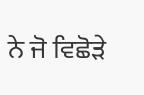ਨੇ ਜੋ ਵਿਛੋੜੇ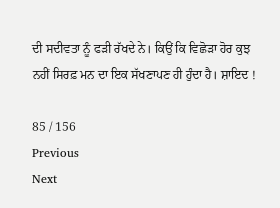ਦੀ ਸਦੀਵਤਾ ਨੂੰ ਫੜੀ ਰੱਖਦੇ ਨੇ। ਕਿਉਂ ਕਿ ਵਿਛੋੜਾ ਹੋਰ ਕੁਝ ਨਹੀਂ ਸਿਰਫ਼ ਮਨ ਦਾ ਇਕ ਸੱਖਣਾਪਣ ਹੀ ਹੁੰਦਾ ਹੈ। ਸ਼ਾਇਦ !

85 / 156
Previous
Next